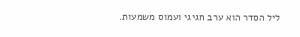ליל הסדר הוא ערב חגיגי ועמוס משמעות.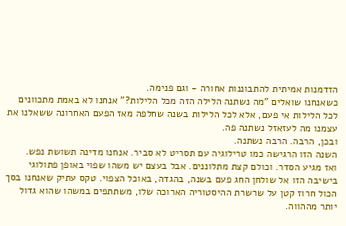הזדמנות אמיתית להתבוננות אחורה - וגם פנימה.
כשאנחנו שואלים "מה נשתנה הלילה הזה מכל הלילות?" אנחנו לא באמת מתכוונים לכל הלילות אי פעם, אלא לכל הלילות בשנה שחלפה מאז הפעם האחרונה ששאלנו את עצמנו מה לעזאזל נשתנה פה.
ובכן, הרבה. הרבה נשתנה.
השנה הזו הרגישה כמו טרילוגיה עם תסריט לא סביר. אנחנו מדינה תשושת נפש.
ואז מגיע הסדר. וכולם קצת מתלוננים. אבל בעצם יש משהו שפוי באופן פתולוגי בישיבה הזו אל שולחן החג פעם בשנה, בהגדה, באוכל הצפוי. טקס עתיק שאנחנו בסך הכול חרוז קטן על שרשרת ההיסטוריה הארוכה שלו, משתתפים במשהו שהוא גדול יותר מההווה.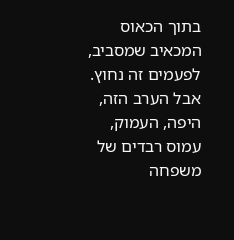בתוך הכאוס המכאיב שמסביב, לפעמים זה נחוץ.
אבל הערב הזה, היפה, העמוק, עמוס רבדים של משפחה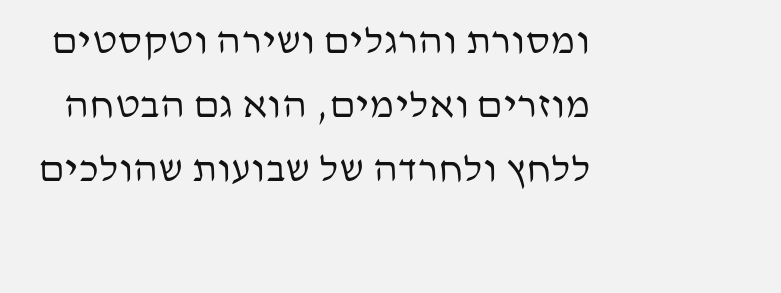ומסורת והרגלים ושירה וטקסטים מוזרים ואלימים, הוא גם הבטחה ללחץ ולחרדה של שבועות שהולכים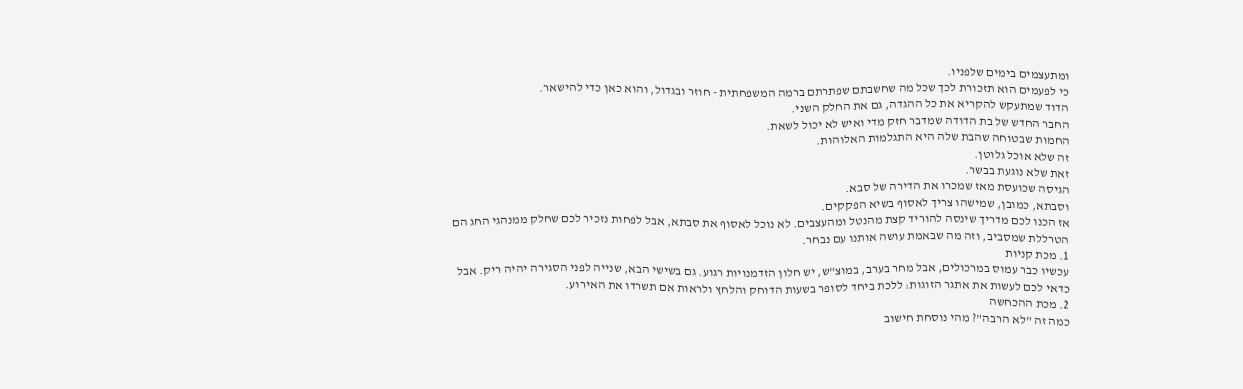ומתעצמים בימים שלפניו.
כי לפעמים הוא תזכורת לכך שכל מה שחשבתם שפתרתם ברמה המשפחתית - חוזר ובגדול, והוא כאן כדי להישאר.
הדוד שמתעקש להקריא את כל ההגדה, גם את החלק השני.
החבר החדש של בת הדודה שמדבר חזק מדי ואיש לא יכול לשאת.
החמות שבטוחה שהבת שלה היא התגלמות האלוהות.
זה שלא אוכל גלוטן.
זאת שלא נוגעת בבשר.
הגיסה שכועסת מאז שמכרו את הדירה של סבא.
וסבתא, כמובן, שמישהו צריך לאסוף בשיא הפקקים.
אז הכנו לכם מדריך שינסה להוריד קצת מהנטל ומהעצבים. לא נוכל לאסוף את סבתא, אבל לפחות נזכיר לכם שחלק ממנהגי החג הם הטרללת שמסביב, וזה מה שבאמת עושה אותנו עם נבחר.
1. מכת קניות
עכשיו כבר עמוס במרכולים, אבל מחר בערב, במוצ"ש, יש חלון הזדמנויות רגוע. גם בשישי הבא, שנייה לפני הסגירה יהיה ריק. אבל כדאי לכם לעשות את אתגר הזוגות: ללכת ביחד לסופר בשעות הדוחק והלחץ ולראות אם תשרדו את האירוע.
2. מכת ההכחשה
כמה זה "לא הרבה"? מהי נוסחת חישוב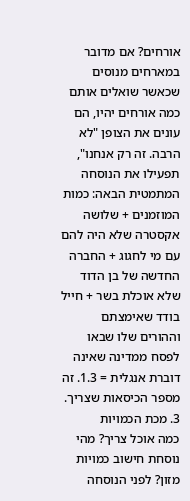אורחים? אם מדובר במארחים מנוסים שכאשר שואלים אותם כמה אורחים יהיו, הם עונים את הצופן "לא הרבה. זה רק אנחנו", תפעילו את הנוסחה המתמטית הבאה: כמות המוזמנים + שלושה אקסטרה שלא היה להם עם מי לחגוג + החברה החדשה של בן הדוד שלא אוכלת בשר + חייל בודד שאימצתם וההורים שלו שבאו לפסח ממדינה שאינה דוברת אנגלית = 1.3. זה מספר הכיסאות שצריך.
3. מכת הכמויות
כמה אוכל צריך? מהי נוסחת חישוב כמויות מזון? לפני הנוסחה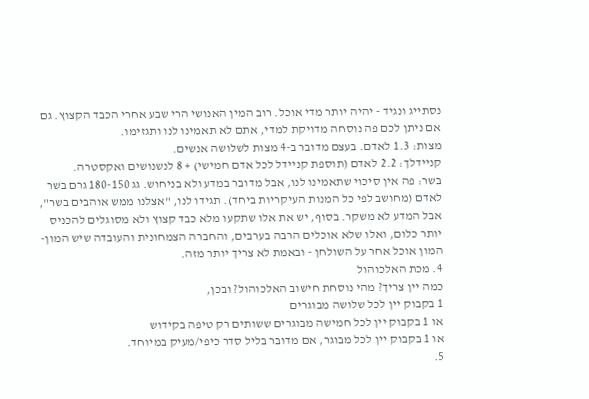נסתייג ונגיד - יהיה יותר מדי אוכל. רוב המין האנושי הרי שבע אחרי הכבד הקצוץ. גם אם ניתן לכם פה נוסחה מדויקת למדי, אתם לא תאמינו לנו ותגזימו.
מצות: 1.3 לאדם. בעצם מדובר ב-4 מצות לשלושה אנשים.
קניידלך: 2.2 לאדם (תוספת קניידל לכל אדם חמישי) + 8 לנשנושים ואקסטרה.
בשר: פה אין סיכוי שתאמינו לנו, אבל מדובר במדע ולא בניחוש. גג 180-150 גרם בשר לאדם (מחושב לפי כל המנות העיקריות ביחד). תגידו לנו, "אצלנו ממש אוהבים בשר", אבל המדע לא משקר. בסוף, יש את אלו שתקעו מלא כבד קצוץ ולא מסוגלים להכניס יותר כלום, ואלו שלא אוכלים הרבה בערבים, והחברה הצמחונית והעובדה שיש המון-המון אוכל אחר על השולחן - ובאמת לא צריך יותר מזה.
4. מכת האלכוהול
כמה יין צריך? מהי נוסחת חישוב האלכוהול? ובכן,
1 בקבוק יין לכל שלושה מבוגרים
או 1 בקבוק יין לכל חמישה מבוגרים ששותים רק טיפה בקידוש
או 1 בקבוק יין לכל מבוגר, אם מדובר בליל סדר כיפי/מעיק במיוחד.
5.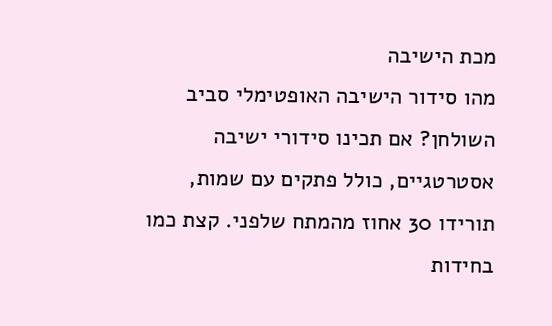מכת הישיבה
מהו סידור הישיבה האופטימלי סביב השולחן? אם תכינו סידורי ישיבה אסטרטגיים, כולל פתקים עם שמות, תורידו 30 אחוז מהמתח שלפני. קצת כמו בחידות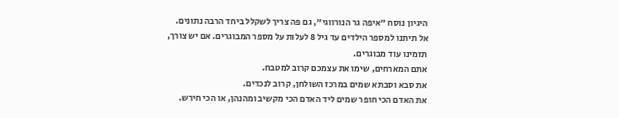היגיון נוסח "איפה גר הנורווגי", גם פה צריך לשקלל ביחד הרבה נתונים.
אל תיתנו למספר הילדים עד גיל 8 לעלות על מספר המבוגרים. אם יש צורך, תזמינו עוד מבוגרים.
אתם המארחים, שימו את עצמכם קרוב למטבח.
את סבא וסבתא שמים במרכז השולחן, קרוב לנכדים.
את האדם הכי חופר שמים ליד האדם הכי מקשיב ומהנהן, או הכי חירש.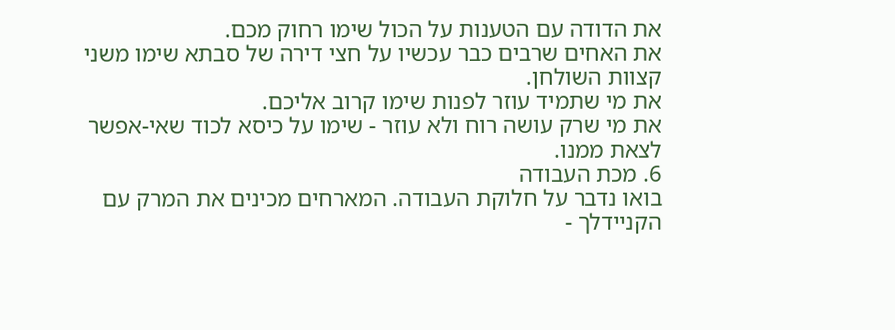את הדודה עם הטענות על הכול שימו רחוק מכם.
את האחים שרבים כבר עכשיו על חצי דירה של סבתא שימו משני קצוות השולחן.
את מי שתמיד עוזר לפנות שימו קרוב אליכם.
את מי שרק עושה רוח ולא עוזר - שימו על כיסא לכוד שאי-אפשר לצאת ממנו.
6. מכת העבודה
בואו נדבר על חלוקת העבודה. המארחים מכינים את המרק עם הקניידלך -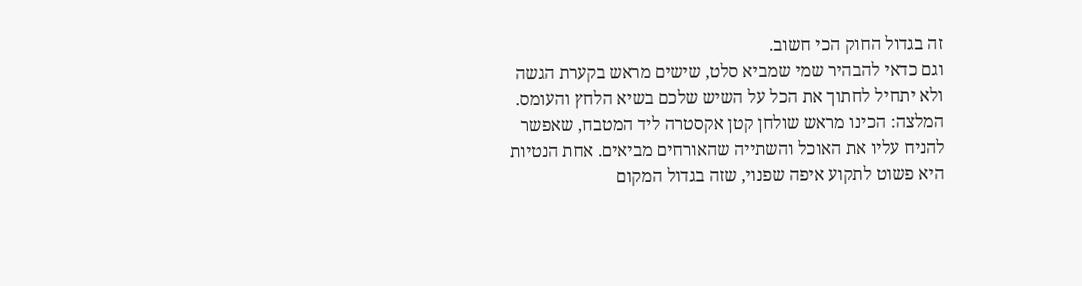זה בגדול החוק הכי חשוב.
וגם כדאי להבהיר שמי שמביא סלט, שישים מראש בקערת הגשה ולא יתחיל לחתוך את הכל על השיש שלכם בשיא הלחץ והעומס.
המלצה: הכינו מראש שולחן קטן אקסטרה ליד המטבח, שאפשר להניח עליו את האוכל והשתייה שהאורחים מביאים. אחת הנטיות היא פשוט לתקוע איפה שפנוי, שזה בגדול המקום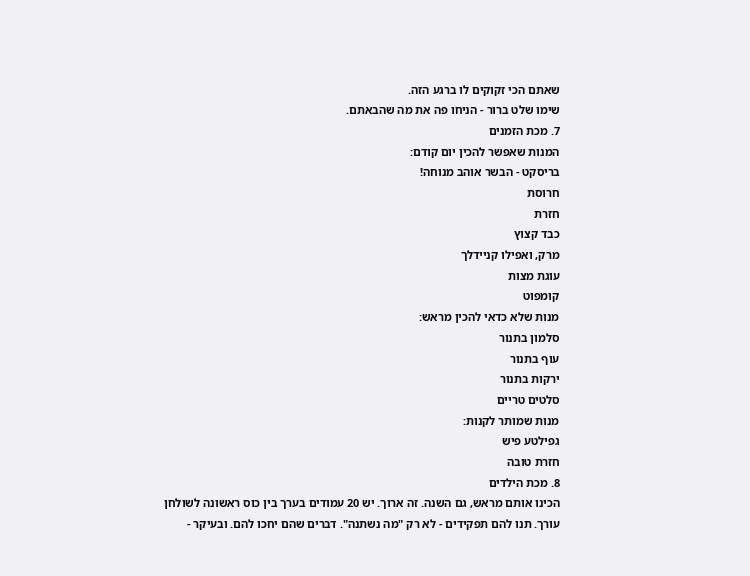שאתם הכי זקוקים לו ברגע הזה.
שימו שלט ברור - הניחו פה את מה שהבאתם.
7. מכת הזמנים
המנות שאפשר להכין יום קודם:
בריסקט - הבשר אוהב מנוחה!
חרוסת
חזרת
כבד קצוץ
מרק, ואפילו קניידלך
עוגת מצות
קומפוט
מנות שלא כדאי להכין מראש:
סלמון בתנור
עוף בתנור
ירקות בתנור
סלטים טריים
מנות שמותר לקנות:
גפילטע פיש
חזרת טובה
8. מכת הילדים
הכינו אותם מראש, גם השנה. זה ארוך. יש 20 עמודים בערך בין כוס ראשונה לשולחן עורך. תנו להם תפקידים - לא רק "מה נשתנה". דברים שהם יחכו להם. ובעיקר -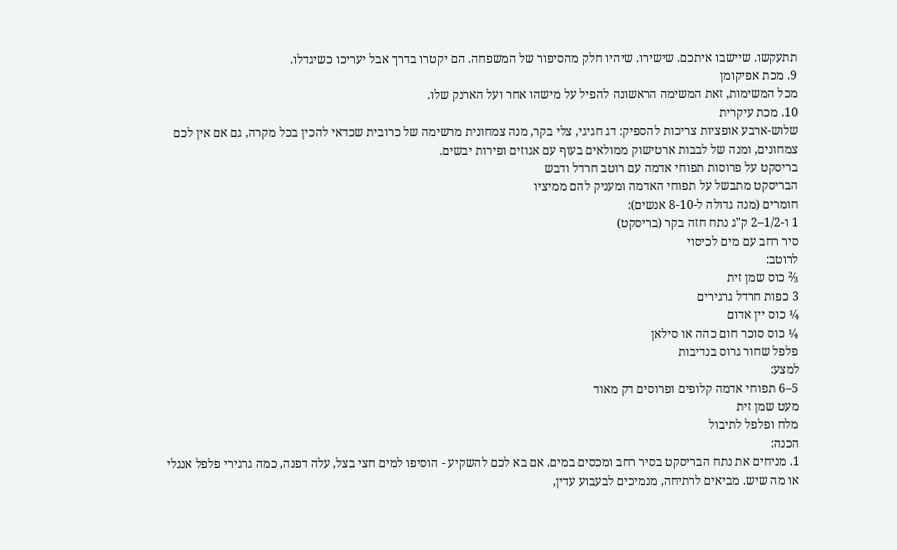תתעקשו. שיישבו איתכם. שישירו. שיהיו חלק מהסיפור של המשפחה. הם יקטרו בדרך אבל יעריכו כשיגדלו.
9. מכת אפיקומן
מכל המשימות, זאת המשימה הראשונה להפיל על מישהו אחר ועל הארנק שלו.
10. מכת עיקרית
שלוש-ארבע אופציות צריכות להספיק: דג חגיגי, צלי בקר, מנה צמחונית מרשימה של כרובית שכדאי להכין בכל מקרה, גם אם אין לכם צמחונים, ומנה של לבבות ארטישוק ממולאים בעוף עם אגוזים ופירות יבשים.
בריסקט על פרוסות תפוחי אדמה עם רוטב חרדל ודבש
הבריסקט מתבשל על תפוחי האדמה ומעניק להם ממיציו
חומרים (מנה גדולה ל-8-10 אנשים):
1 ו-1/2–2 ק"ג נתח חזה בקר (בריסקט)
סיר רחב עם מים לכיסוי
לרוטב:
⅔ כוס שמן זית
3 כפות חרדל גרגירים
¼ כוס יין אדום
¼ כוס סוכר חום כהה או סילאן
פלפל שחור גרוס בנדיבות
למצע:
5–6 תפוחי אדמה קלופים ופרוסים דק מאוד
מעט שמן זית
מלח ופלפל לתיבול
הכנה:
1. מניחים את נתח הבריסקט בסיר רחב ומכסים במים. אם בא לכם להשקיע - הוסיפו למים חצי בצל, עלה דפנה, כמה גרגירי פלפל אנגלי או מה שיש. מביאים לרתיחה, מנמיכים לבעבוע עדין,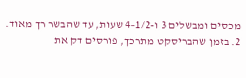מכסים ומבשלים 3 ו-1/2–4 שעות, עד שהבשר רך מאוד.
2. בזמן שהבריסקט מתרכך, פורסים דק את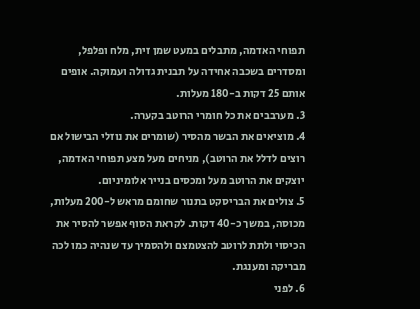תפוחי האדמה, מתבלים במעט שמן זית, מלח ופלפל, ומסדרים בשכבה אחידה על תבנית גדולה ועמוקה. אופים אותם 25 דקות ב-180 מעלות.
3. מערבבים את כל חומרי הרוטב בקערה.
4. מוציאים את הבשר מהסיר (שומרים את נוזלי הבישול אם רוצים לדלל את הרוטב), מניחים מעל מצע תפוחי האדמה, יוצקים את הרוטב מעל ומכסים בנייר אלומיניום.
5. צולים את הבריסקט בתנור שחומם מראש ל-200 מעלות, מכוסה, במשך כ-40 דקות. לקראת הסוף אפשר להסיר את הכיסוי ולתת לרוטב להצטמצם ולהסמיך עד שנהיה כמו לכה מבריקה ומענגת.
6. לפני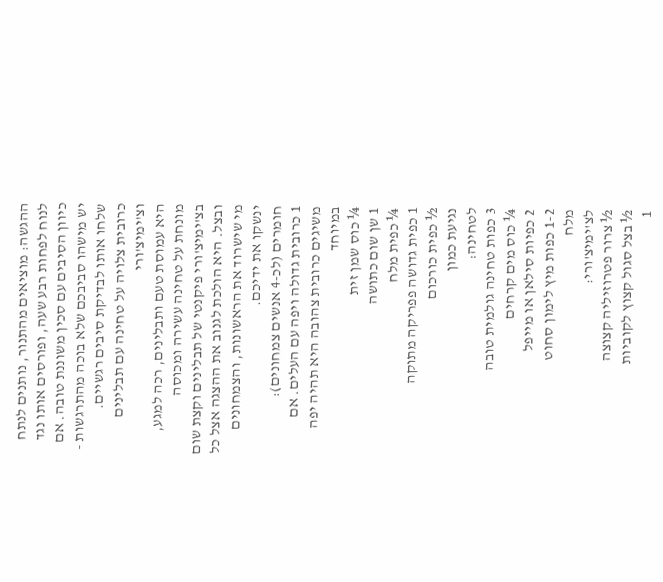ההגשה: מוציאים מהתנור, נותנים לנתח לנוח לפחות רבע שעה, ופורסים אותו נגד כיוון הסיבים עם סכין משוננת טובה. אם יש מישהו סביבכם שלא בוכה מהתרגשות - שלחו אותו לבדיקת סיבים רגשיים.
כרובית צלויה על טחינה עם תבלינים וצ'ימיצ'ורי
היא עמוסת טעם ותבלינים, רכה למגע, מונחת על טחינה עשירה ומכוסה בצ'ימיצ'ורי פיקנטי של תבלינים וקצת שום ובצל. היא הולכת לגנוב את ההצגה אצל כל מי שישרוד את הראשונות, והצמחונים ינשקו את ידיכם.
חומרים (לכ-4 אנשים צמחונים):
1 כרובית גדולה ויפה עם העלים. אם משיגים כרובית צהובה היא תהיה יפה במיוחד
¼ כוס שמן זית
1 שן שום כתושה
¼ כפית מלח
1 כפית גדושה פפריקה מתוקה
½ כפית כורכום
נגיעת כמון
לטחינה:
3 כפות טחינה גולמית טובה
¼ כוס מים קרחים
2 כפיות סילאן או מייפל
1-2 כפות מיץ לימון סחוט
מלח
לצ'ימיצ'ורי:
½ צרור פטרוזיליה קצוצה
½ בצל סגול קצוץ לקוביות
1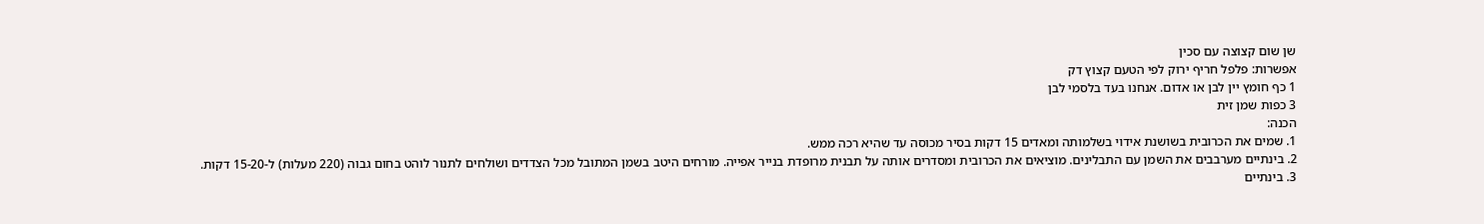שן שום קצוצה עם סכין
אפשרות: פלפל חריף ירוק לפי הטעם קצוץ דק
1 כף חומץ יין לבן או אדום. אנחנו בעד בלסמי לבן
3 כפות שמן זית
הכנה:
1. שמים את הכרובית בשושנת אידוי בשלמותה ומאדים 15 דקות בסיר מכוסה עד שהיא רכה ממש.
2. בינתיים מערבבים את השמן עם התבלינים. מוציאים את הכרובית ומסדרים אותה על תבנית מרופדת בנייר אפייה. מורחים היטב בשמן המתובל מכל הצדדים ושולחים לתנור לוהט בחום גבוה (220 מעלות) ל-15-20 דקות.
3. בינתיים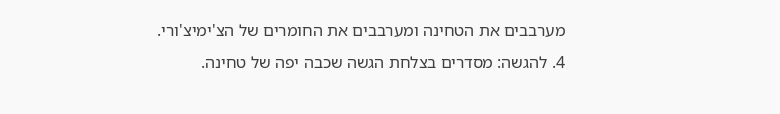מערבבים את הטחינה ומערבבים את החומרים של הצ'ימיצ'ורי.
4. להגשה: מסדרים בצלחת הגשה שכבה יפה של טחינה.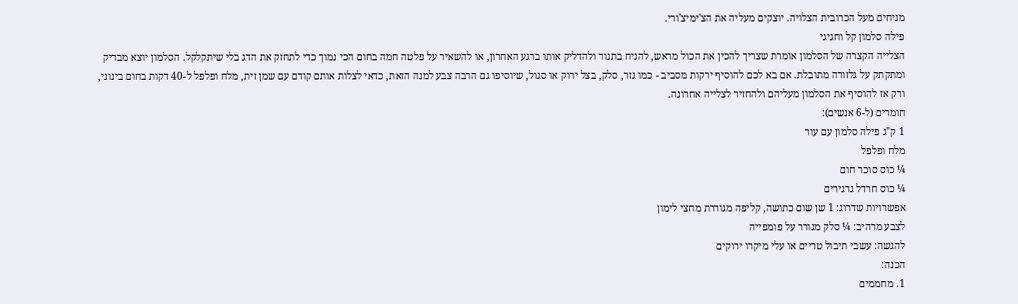מניחים מעל הכרובית הצלויה. יוצקים מעליה את הצ'ימיצ'ורי.
פילה סלמון קל וחגיגי
הצלייה הקצרה של הסלמון אומרת שצריך להכין את הכול מראש, להניח בתנור ולהדליק אותו ברגע האחרון, או להשאיר על פלטה חמה בחום הכי נמוך כדי לתחזק את הדג בלי שיתקלקל. הסלמון יוצא מבריק ומתקתק על גלזורה מתובלת. אם בא לכם להוסיף ירקות מסביב - כמו גזר, סלק, בצל ירוק או סגול, שיוסיפו גם הרבה צבע למנה הזאת, כדאי לצלות אותם קודם עם שמן זית, מלח ופלפל ל-40 דקות בחום בינוני, ורק אז להוסיף את הסלמון מעליהם ולהחזיר לצלייה אחרונה.
חומרים (ל-6 אנשים):
1 ק"ג פילה סלמון עם עור
מלח ופלפל
¼ כוס סוכר חום
¼ כוס חרדל גרגירים
אפשרויות שדרוג: 1 שן שום כתושה, קליפה מגוררת מחצי לימון
לצבע מרהיב: ¼ סלק מגורר על פומפייה
להגשה: עשבי תיבול טריים או עלי מיקרו ירוקים
הכנה:
1. מחממים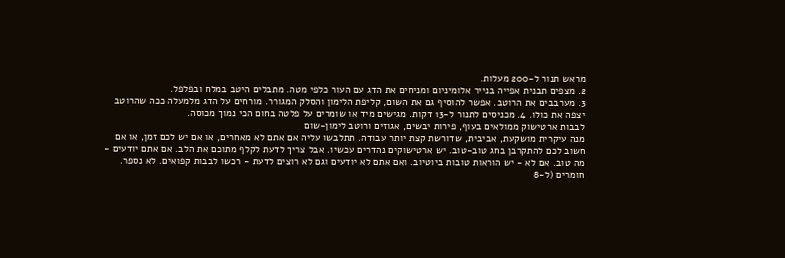מראש תנור ל-200 מעלות.
2. מצפים תבנית אפייה בנייר אלומיניום ומניחים את הדג עם העור כלפי מטה. מתבלים היטב במלח ובפלפל.
3. מערבבים את הרוטב. אפשר להוסיף גם את השום, קליפת הלימון והסלק המגורר. מורחים על הדג מלמעלה ככה שהרוטב יצפה את כולו. 4. מכניסים לתנור ל-13 דקות. מגישים מיד או שומרים על פלטה בחום הכי נמוך מכוסה.
לבבות ארטישוק ממולאים בעוף, פירות יבשים, אגוזים ורוטב לימון-שום
מנה עיקרית מושקעת, אביבית, שדורשת קצת יותר עבודה. תתלבשו עליה אם אתם לא מאחרים, או אם יש לכם זמן, או אם חשוב לכם להתקרבן בחג טוב-טוב. יש ארטישוקים נהדרים עכשיו. אבל צריך לדעת לקלף מתוכם את הלב. אם אתם יודעים - מה טוב. אם לא - יש הוראות טובות ביוטיוב. ואם אתם לא יודעים וגם לא רוצים לדעת - רכשו לבבות קפואים. לא נספר.
חומרים (ל-8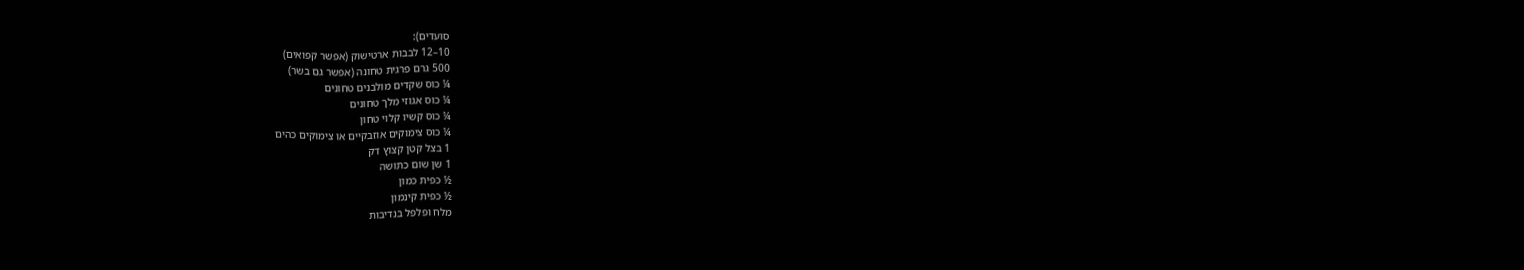סועדים):
10–12 לבבות ארטישוק (אפשר קפואים)
500 גרם פרגית טחונה (אפשר גם בשר)
¼ כוס שקדים מולבנים טחונים
¼ כוס אגוזי מלך טחונים
¼ כוס קשיו קלוי טחון
¼ כוס צימוקים אוזבקיים או צימוקים כהים
1 בצל קטן קצוץ דק
1 שן שום כתושה
½ כפית כמון
½ כפית קינמון
מלח ופלפל בנדיבות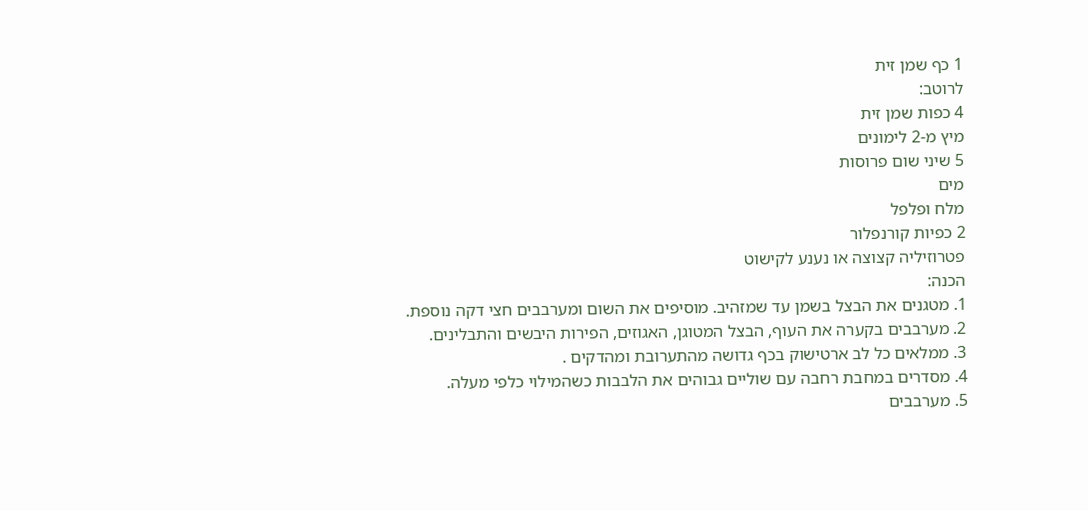1 כף שמן זית
לרוטב:
4 כפות שמן זית
מיץ מ-2 לימונים
5 שיני שום פרוסות
מים
מלח ופלפל
2 כפיות קורנפלור
פטרוזיליה קצוצה או נענע לקישוט
הכנה:
1. מטגנים את הבצל בשמן עד שמזהיב. מוסיפים את השום ומערבבים חצי דקה נוספת.
2. מערבבים בקערה את העוף, הבצל המטוגן, האגוזים, הפירות היבשים והתבלינים.
3. ממלאים כל לב ארטישוק בכף גדושה מהתערובת ומהדקים .
4. מסדרים במחבת רחבה עם שוליים גבוהים את הלבבות כשהמילוי כלפי מעלה.
5. מערבבים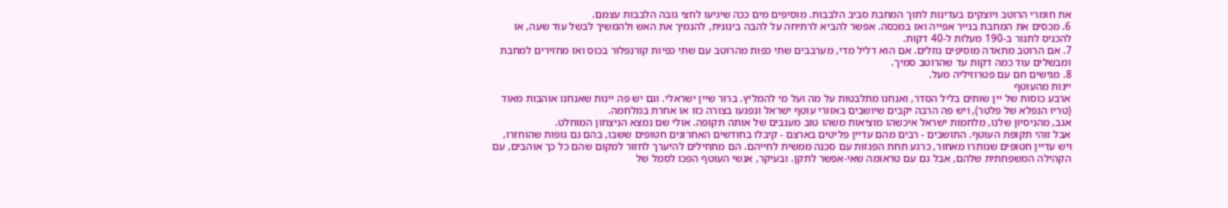את חומרי הרוטב ויוצקים בעדינות לתוך המחבת סביב הלבבות. מוסיפים מים ככה שיגיעו לחצי גובה הלבבות עצמם.
6. מכסים את המחבת בנייר אפייה ואז במכסה. אפשר להביא לרתיחה על להבה בינונית, להנמיך את האש ולהמשיך לבשל עוד שעה, או להכניס לתנור ב-190 מעלות ל-40 דקות.
7. אם הרוטב מתאדה מוסיפים נוזלים. אם הוא דליל מדי, מערבבים שתי כפות מהרוטב עם שתי כפיות קורנפלור בכוס ואז מחזירים למחבת ומבשלים עוד כמה דקות עד שהרוטב סמיך.
8. מגישים חם עם פטרוזיליה מעל.
יינות מהעוטף
ארבע כוסות של יין שותים בליל הסדר, ואנחנו מתלבטות על מה ועל מי להמליץ. ברור שיין ישראלי. וגם יש פה יינות שאנחנו אוהבות מאוד (טריו הנפלא של פלטר), ויש פה הרבה יקבים שיושבים באזורי עוטף ישראל ונפגעו בצורה כזו או אחרת במלחמה.
אגב, מהניסיון שלנו, מלחמות ישראל איכשהו מוציאות משהו טוב מענבים של אותה תקופה. אולי שם נמצא הניצחון המוחלט.
אבל זוהי תקופת העוטף. התושבים - רבים מהם עדיין פליטים בארצם - קיבלו בחודשים האחרונים חטופים ששבו, בהם גם גופות שהוחזרו, ויש עדיין חטופים שנותרו מאחור, כרגע תחת הפגזות עם סכנה ממשית לחייהם. הם מתחילים להיערך לחזור למקום שהם כל כך אוהבים, עם הקהילה המשפחתית שלהם, אבל גם עם טראומה שאי-אפשר לתקן. ובעיקר, אנשי העוטף הפכו לסמל של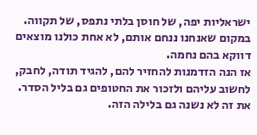ישראליות יפה, של חוסן בלתי נתפס, של תקווה. במקום שאנחנו ננחם אותם, לא אחת כולנו מוצאים דווקא בהם נחמה.
אז הנה הזדמנות להחזיר להם, להגיד תודה, לחבק, לחשוב עליהם ולזכור את החטופים גם בליל הסדר. את זה לא נשנה גם בלילה הזה.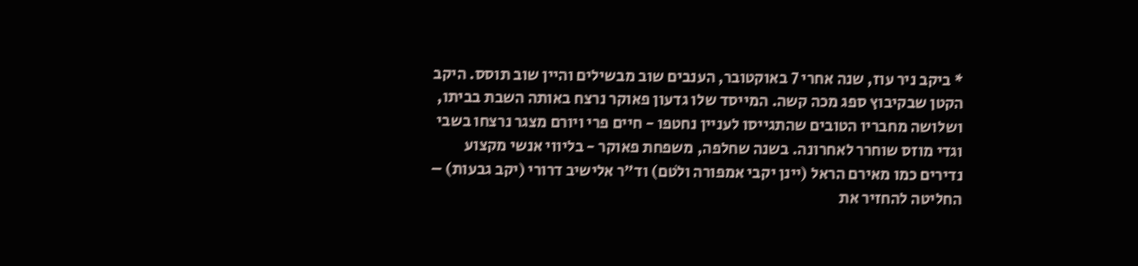* ביקב ניר עוז, שנה אחרי 7 באוקטובר, הענבים שוב מבשילים והיין שוב תוסס. היקב הקטן שבקיבוץ ספג מכה קשה. המייסד שלו גדעון פאוקר נרצח באותה השבת בביתו, ושלושה מחבריו הטובים שהתגייסו לעניין נחטפו - חיים פרי ויורם מצגר נרצחו בשבי וגדי מוזס שוחרר לאחרונה. בשנה שחלפה, משפחת פאוקר - בליווי אנשי מקצוע נדירים כמו מאירם הראל (יינן יקבי אמפורה ולֹטם) וד"ר אלישיב דרורי (יקב גבעות) – החליטה להחזיר את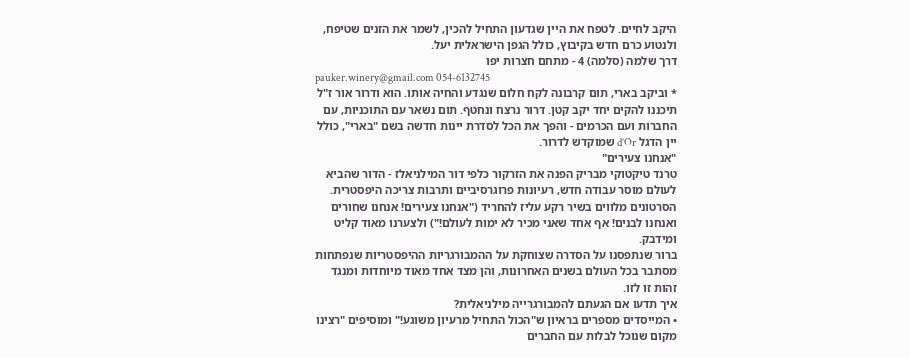היקב לחיים. לטפח את היין שגדעון התחיל להכין, לשמר את הזנים שטיפח, ולנטוע כרם חדש בקיבוץ, כולל הגפן הישראלית יעל.
דרך שלמה (סלמה) 4 - מתחם חצרות יפו
pauker.winery@gmail.com 054-6132745
* וביקב בארי, תום קרבונה לקח חלום שנגדע והחיה אותו. הוא ודרור אור ז"ל תיכננו להקים יחד יקב קטן. דרור נרצח ונחטף. תום נשאר עם התוכניות, עם החברות ועם הכרמים - והפך את הכל לסדרת יינות חדשה בשם "בארי", כולל יין הדגל d’Or שמוקדש לדרור.
"אנחנו צעירים"
טרנד טיקטוקי מבריק הפנה את הזרקור כלפי דור המילניאלז - הדור שהביא לעולם מוסר עבודה חדש, רעיונות פרוגרסיביים ותרבות צריכה היפסטרית. הסרטונים מלווים בשיר רקע עליז להחריד ("אנחנו צעירים! אנחנו שחורים ואנחנו לבנים! אף אחד שאני מכיר לא ימות לעולם!") ולצערנו מאוד קליט ומידבק.
ברור שנתפסנו על הסדרה שצוחקת על ההמבורגריות ההיפסטריות שנפתחות מסתבר בכל העולם בשנים האחרונות, והן מצד אחד מאוד מיוחדות ומנגד זהות זו לזו.
איך תדעו אם הגעתם להמבורגרייה מילניאלית?
• המייסדים מספרים בראיון ש"הכול התחיל מרעיון משוגע!" ומוסיפים "רצינו מקום שנוכל לבלות עם החברים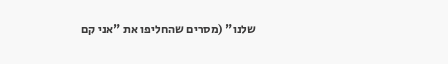שלנו" (מסרים שהחליפו את "אני קם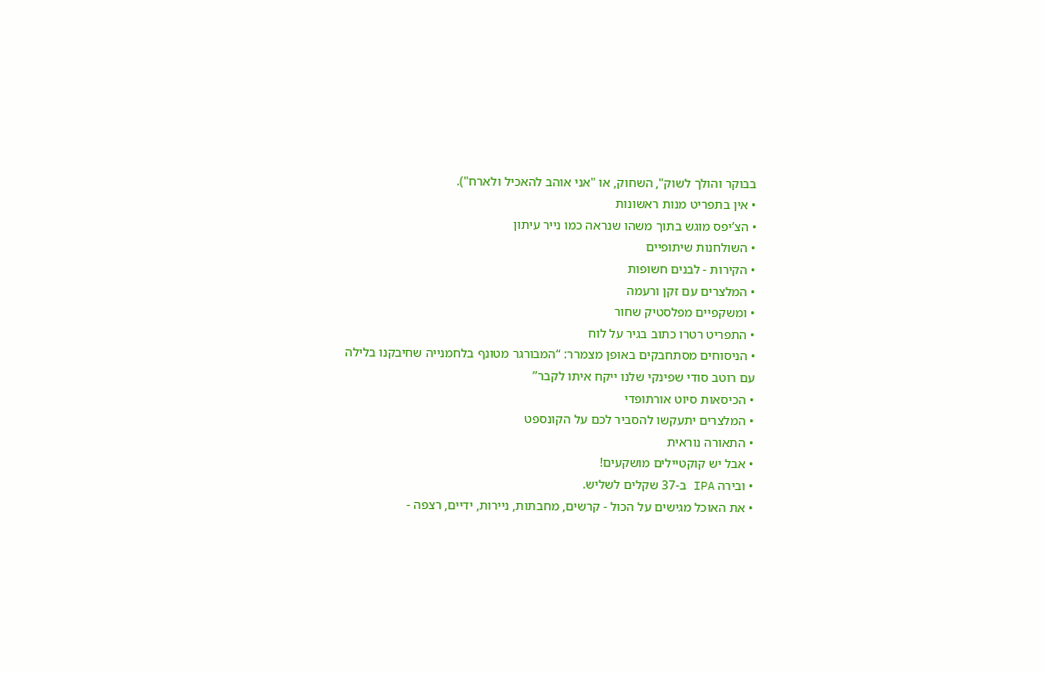בבוקר והולך לשוק", השחוק, או "אני אוהב להאכיל ולארח").
• אין בתפריט מנות ראשונות
• הצ’יפס מוגש בתוך משהו שנראה כמו נייר עיתון
• השולחנות שיתופיים
• הקירות - לבנים חשופות
• המלצרים עם זקן ורעמה
• ומשקפיים מפלסטיק שחור
• התפריט רטרו כתוב בגיר על לוח
• הניסוחים מסתחבקים באופן מצמרר: “המבורגר מטונף בלחמנייה שחיבקנו בלילה עם רוטב סודי שפינקי שלנו ייקח איתו לקבר”
• הכיסאות סיוט אורתופדי
• המלצרים יתעקשו להסביר לכם על הקונספט
• התאורה נוראית
• אבל יש קוקטיילים מושקעים!
• ובירה IPA ב-37 שקלים לשליש.
• את האוכל מגישים על הכול - קרשים, מחבתות, ניירות, ידיים, רצפה -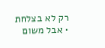רק לא בצלחת
• אבל משום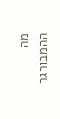מה ההמבורגר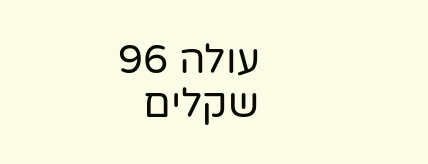עולה 96 שקלים